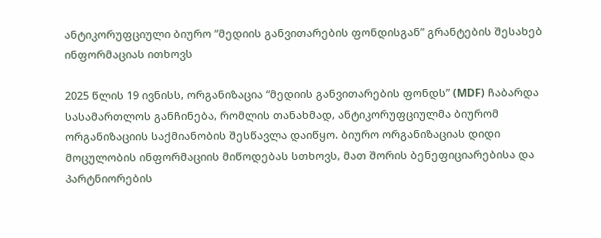ანტიკორუფციული ბიურო “მედიის განვითარების ფონდისგან” გრანტების შესახებ ინფორმაციას ითხოვს

2025 წლის 19 ივნისს, ორგანიზაცია “მედიის განვითარების ფონდს” (MDF) ჩაბარდა სასამართლოს განჩინება, რომლის თანახმად, ანტიკორუფციულმა ბიურომ ორგანიზაციის საქმიანობის შესწავლა დაიწყო. ბიურო ორგანიზაციას დიდი მოცულობის ინფორმაციის მიწოდებას სთხოვს, მათ შორის ბენეფიციარებისა და პარტნიორების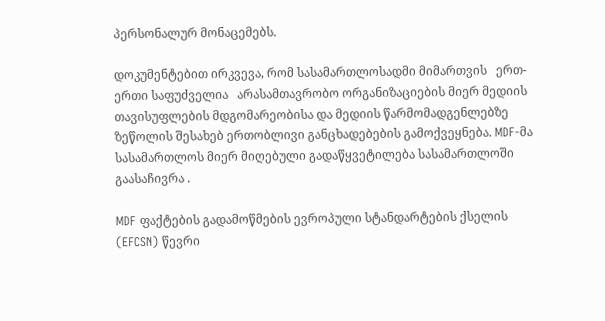პერსონალურ მონაცემებს.

დოკუმენტებით ირკვევა, რომ სასამართლოსადმი მიმართვის   ერთ-ერთი საფუძველია   არასამთავრობო ორგანიზაციების მიერ მედიის თავისუფლების მდგომარეობისა და მედიის წარმომადგენლებზე ზეწოლის შესახებ ერთობლივი განცხადებების გამოქვეყნება. MDF-მა სასამართლოს მიერ მიღებული გადაწყვეტილება სასამართლოში გაასაჩივრა .

MDF ფაქტების გადამოწმების ევროპული სტანდარტების ქსელის (EFCSN) წევრი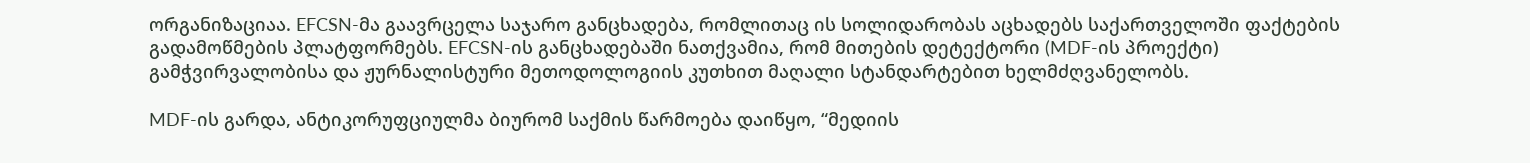ორგანიზაციაა. EFCSN-მა გაავრცელა საჯარო განცხადება, რომლითაც ის სოლიდარობას აცხადებს საქართველოში ფაქტების გადამოწმების პლატფორმებს. EFCSN-ის განცხადებაში ნათქვამია, რომ მითების დეტექტორი (MDF-ის პროექტი) გამჭვირვალობისა და ჟურნალისტური მეთოდოლოგიის კუთხით მაღალი სტანდარტებით ხელმძღვანელობს.

MDF-ის გარდა, ანტიკორუფციულმა ბიურომ საქმის წარმოება დაიწყო, “მედიის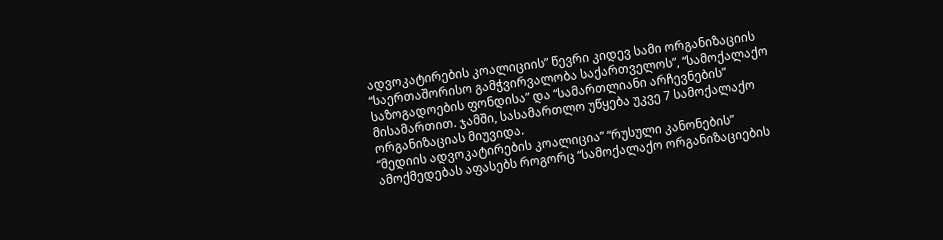ადვოკატირების კოალიციის” წევრი კიდევ სამი ორგანიზაციის “საერთაშორისო გამჭვირვალობა საქართველოს”, “სამოქალაქო საზოგადოების ფონდისა” და “სამართლიანი არჩევნების” მისამართით. ჯამში, სასამართლო უწყება უკვე 7 სამოქალაქო ორგანიზაციას მიუვიდა.
“მედიის ადვოკატირების კოალიცია” “რუსული კანონების” ამოქმედებას აფასებს როგორც “სამოქალაქო ორგანიზაციების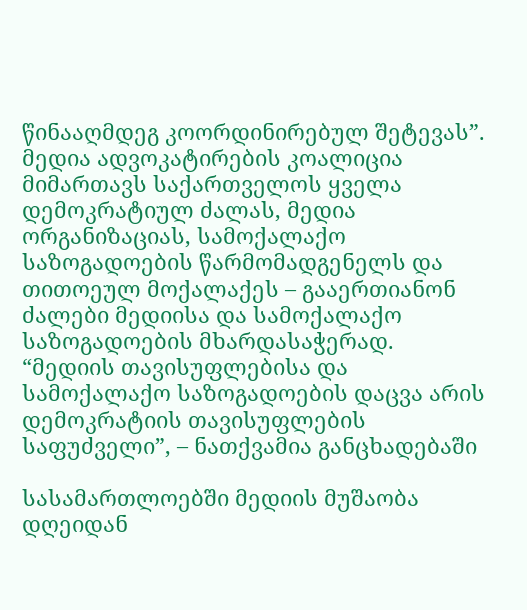წინააღმდეგ კოორდინირებულ შეტევას”.  მედია ადვოკატირების კოალიცია მიმართავს საქართველოს ყველა დემოკრატიულ ძალას, მედია ორგანიზაციას, სამოქალაქო საზოგადოების წარმომადგენელს და თითოეულ მოქალაქეს – გააერთიანონ ძალები მედიისა და სამოქალაქო საზოგადოების მხარდასაჭერად. “მედიის თავისუფლებისა და სამოქალაქო საზოგადოების დაცვა არის დემოკრატიის თავისუფლების საფუძველი”, – ნათქვამია განცხადებაში

სასამართლოებში მედიის მუშაობა დღეიდან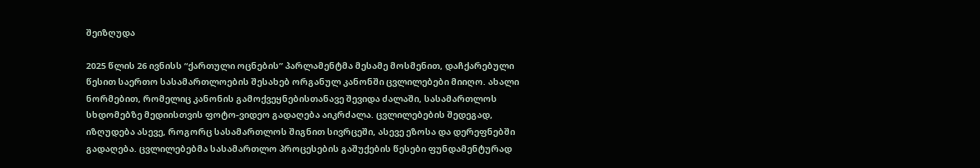შეიზღუდა

2025 წლის 26 ივნისს “ქართული ოცნების” პარლამენტმა მესამე მოსმენით, დაჩქარებული წესით საერთო სასამართლოების შესახებ ორგანულ კანონში ცვლილებები მიიღო. ახალი ნორმებით, რომელიც კანონის გამოქვეყნებისთანავე შევიდა ძალაში, სასამართლოს სხდომებზე მედიისთვის ფოტო-ვიდეო გადაღება აიკრძალა. ცვლილებების შედეგად, იზღუდება ასევე, როგორც სასამართლოს შიგნით სივრცეში, ასევე ეზოსა და დერეფნებში გადაღება. ცვლილებებმა სასამართლო პროცესების გაშუქების წესები ფუნდამენტურად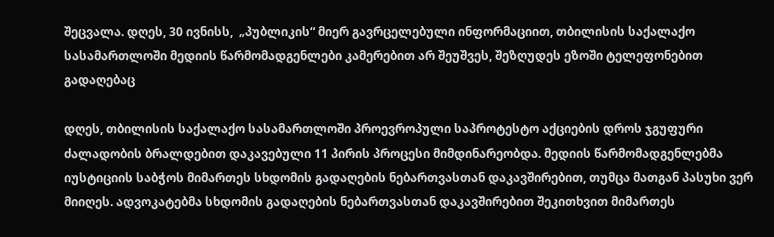შეცვალა. დღეს, 30 ივნისს,  „პუბლიკის“ მიერ გავრცელებული ინფორმაციით, თბილისის საქალაქო სასამართლოში მედიის წარმომადგენლები კამერებით არ შეუშვეს, შეზღუდეს ეზოში ტელეფონებით გადაღებაც

დღეს, თბილისის საქალაქო სასამართლოში პროევროპული საპროტესტო აქციების დროს ჯგუფური ძალადობის ბრალდებით დაკავებული 11 პირის პროცესი მიმდინარეობდა. მედიის წარმომადგენლებმა იუსტიციის საბჭოს მიმართეს სხდომის გადაღების ნებართვასთან დაკავშირებით, თუმცა მათგან პასუხი ვერ მიიღეს. ადვოკატებმა სხდომის გადაღების ნებართვასთან დაკავშირებით შეკითხვით მიმართეს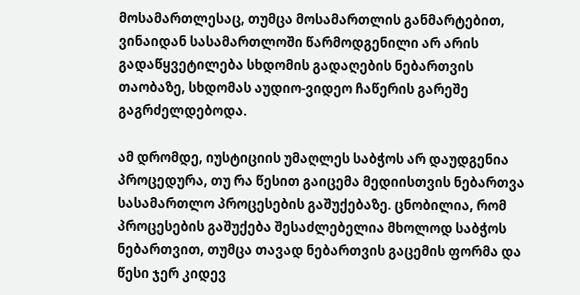მოსამართლესაც, თუმცა მოსამართლის განმარტებით, ვინაიდან სასამართლოში წარმოდგენილი არ არის გადაწყვეტილება სხდომის გადაღების ნებართვის თაობაზე, სხდომას აუდიო-ვიდეო ჩაწერის გარეშე გაგრძელდებოდა.

ამ დრომდე, იუსტიციის უმაღლეს საბჭოს არ დაუდგენია პროცედურა, თუ რა წესით გაიცემა მედიისთვის ნებართვა სასამართლო პროცესების გაშუქებაზე. ცნობილია, რომ პროცესების გაშუქება შესაძლებელია მხოლოდ საბჭოს ნებართვით, თუმცა თავად ნებართვის გაცემის ფორმა და წესი ჯერ კიდევ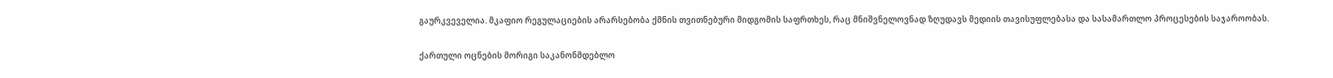გაურკვეველია. მკაფიო რეგულაციების არარსებობა ქმნის თვითნებური მიდგომის საფრთხეს, რაც მნიშვნელოვნად ზღუდავს მედიის თავისუფლებასა და სასამართლო პროცესების საჯაროობას.

ქართული ოცნების მორიგი საკანონმდებლო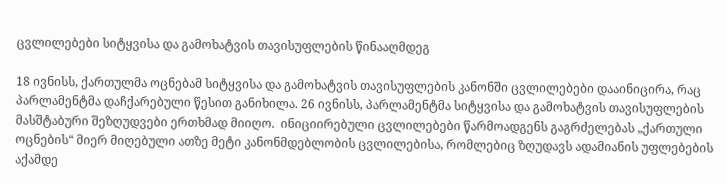ცვლილებები სიტყვისა და გამოხატვის თავისუფლების წინააღმდეგ

18 ივნისს, ქართულმა ოცნებამ სიტყვისა და გამოხატვის თავისუფლების კანონში ცვლილებები დააინიცირა, რაც პარლამენტმა დაჩქარებული წესით განიხილა. 26 ივნისს, პარლამენტმა სიტყვისა და გამოხატვის თავისუფლების მასშტაბური შეზღუდვები ერთხმად მიიღო.  ინიციირებული ცვლილებები წარმოადგენს გაგრძელებას „ქართული ოცნების“ მიერ მიღებული ათზე მეტი კანონმდებლობის ცვლილებისა, რომლებიც ზღუდავს ადამიანის უფლებების აქამდე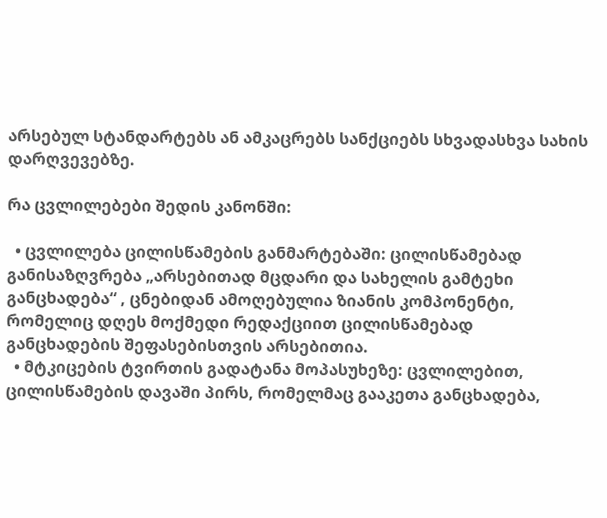არსებულ სტანდარტებს ან ამკაცრებს სანქციებს სხვადასხვა სახის დარღვევებზე.

რა ცვლილებები შედის კანონში:

  • ცვლილება ცილისწამების განმარტებაში: ცილისწამებად განისაზღვრება „არსებითად მცდარი და სახელის გამტეხი განცხადება“ , ცნებიდან ამოღებულია ზიანის კომპონენტი, რომელიც დღეს მოქმედი რედაქციით ცილისწამებად განცხადების შეფასებისთვის არსებითია.
  • მტკიცების ტვირთის გადატანა მოპასუხეზე: ცვლილებით, ცილისწამების დავაში პირს, რომელმაც გააკეთა განცხადება,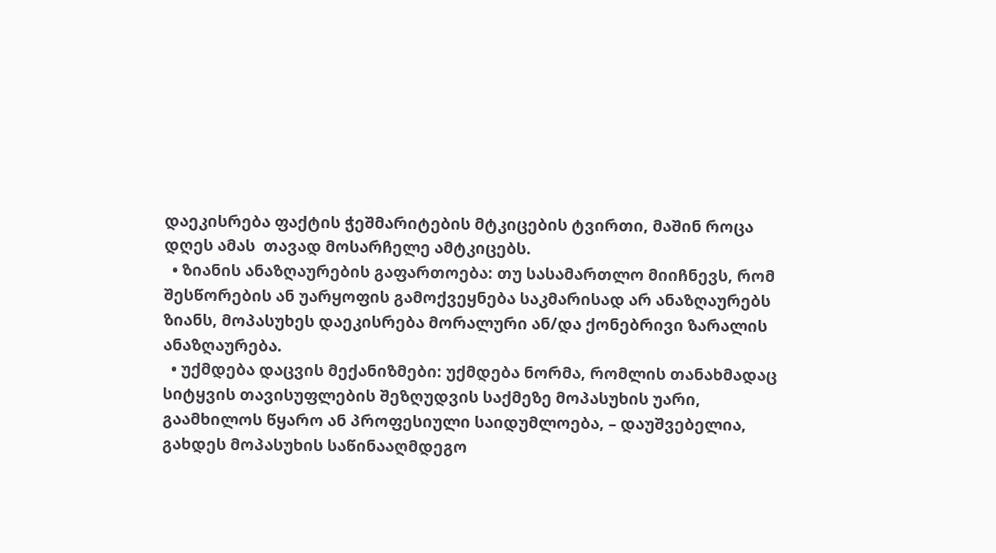დაეკისრება ფაქტის ჭეშმარიტების მტკიცების ტვირთი, მაშინ როცა დღეს ამას  თავად მოსარჩელე ამტკიცებს.
  • ზიანის ანაზღაურების გაფართოება: თუ სასამართლო მიიჩნევს, რომ შესწორების ან უარყოფის გამოქვეყნება საკმარისად არ ანაზღაურებს ზიანს, მოპასუხეს დაეკისრება მორალური ან/და ქონებრივი ზარალის ანაზღაურება.
  • უქმდება დაცვის მექანიზმები: უქმდება ნორმა, რომლის თანახმადაც სიტყვის თავისუფლების შეზღუდვის საქმეზე მოპასუხის უარი, გაამხილოს წყარო ან პროფესიული საიდუმლოება, – დაუშვებელია, გახდეს მოპასუხის საწინააღმდეგო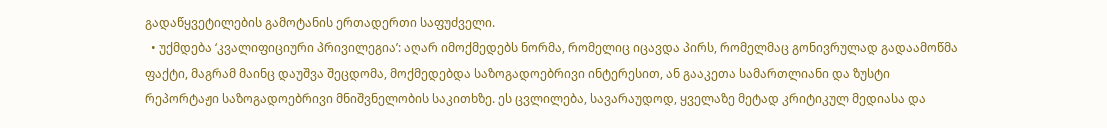გადაწყვეტილების გამოტანის ერთადერთი საფუძველი.
  • უქმდება ‘კვალიფიციური პრივილეგია’: აღარ იმოქმედებს ნორმა, რომელიც იცავდა პირს, რომელმაც გონივრულად გადაამოწმა ფაქტი, მაგრამ მაინც დაუშვა შეცდომა, მოქმედებდა საზოგადოებრივი ინტერესით, ან გააკეთა სამართლიანი და ზუსტი რეპორტაჟი საზოგადოებრივი მნიშვნელობის საკითხზე. ეს ცვლილება, სავარაუდოდ, ყველაზე მეტად კრიტიკულ მედიასა და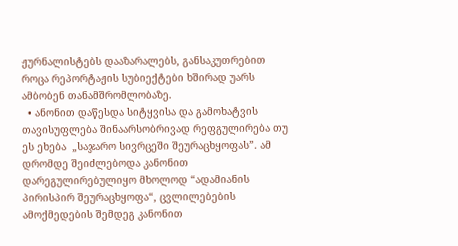ჟურნალისტებს დააზარალებს, განსაკუთრებით როცა რეპორტაჟის სუბიექტები ხშირად უარს ამბობენ თანამშრომლობაზე.
  • ანონით დაწესდა სიტყვისა და გამოხატვის თავისუფლება შინაარსობრივად რეფგულირება თუ ეს ეხება  „საჯარო სივრცეში შეურაცხყოფას”. ამ დრომდე შეიძლებოდა კანონით დარეგულირებულიყო მხოლოდ “ადამიანის პირისპირ შეურაცხყოფა“, ცვლილებების ამოქმედების შემდეგ კანონით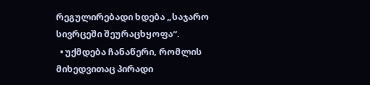რეგულირებადი ხდება „საჯარო სივრცეში შეურაცხყოფა“.
  • უქმდება ჩანაწერი, რომლის მიხედვითაც პირადი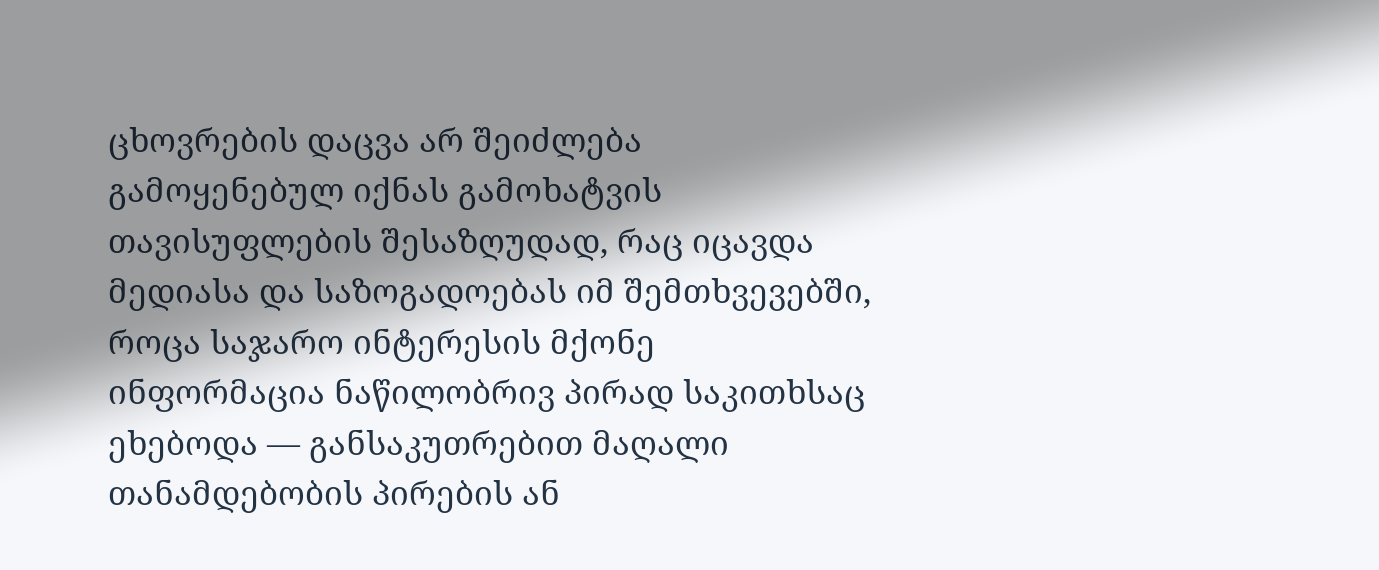ცხოვრების დაცვა არ შეიძლება გამოყენებულ იქნას გამოხატვის თავისუფლების შესაზღუდად, რაც იცავდა მედიასა და საზოგადოებას იმ შემთხვევებში, როცა საჯარო ინტერესის მქონე ინფორმაცია ნაწილობრივ პირად საკითხსაც ეხებოდა — განსაკუთრებით მაღალი თანამდებობის პირების ან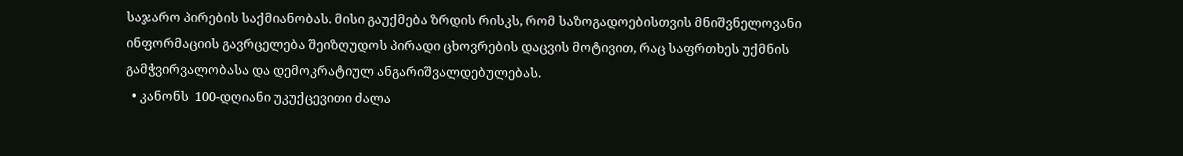საჯარო პირების საქმიანობას. მისი გაუქმება ზრდის რისკს, რომ საზოგადოებისთვის მნიშვნელოვანი ინფორმაციის გავრცელება შეიზღუდოს პირადი ცხოვრების დაცვის მოტივით, რაც საფრთხეს უქმნის გამჭვირვალობასა და დემოკრატიულ ანგარიშვალდებულებას.
  • კანონს  100-დღიანი უკუქცევითი ძალა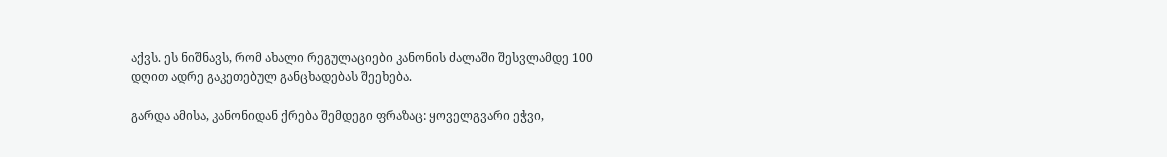აქვს. ეს ნიშნავს, რომ ახალი რეგულაციები კანონის ძალაში შესვლამდე 100 დღით ადრე გაკეთებულ განცხადებას შეეხება.

გარდა ამისა, კანონიდან ქრება შემდეგი ფრაზაც: ყოველგვარი ეჭვი,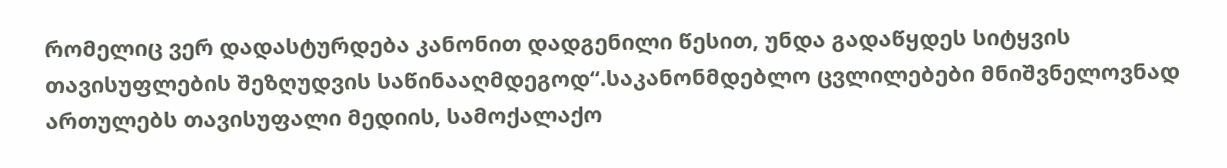რომელიც ვერ დადასტურდება კანონით დადგენილი წესით, უნდა გადაწყდეს სიტყვის თავისუფლების შეზღუდვის საწინააღმდეგოდ“.საკანონმდებლო ცვლილებები მნიშვნელოვნად ართულებს თავისუფალი მედიის, სამოქალაქო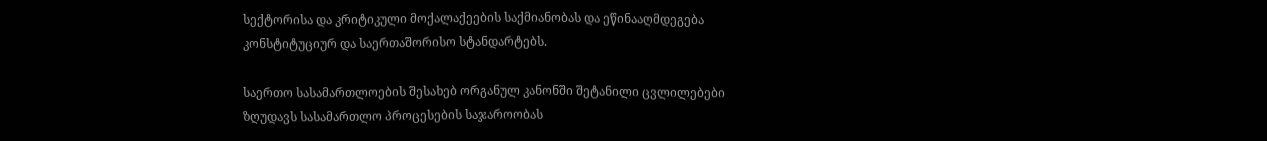სექტორისა და კრიტიკული მოქალაქეების საქმიანობას და ეწინააღმდეგება კონსტიტუციურ და საერთაშორისო სტანდარტებს.

საერთო სასამართლოების შესახებ ორგანულ კანონში შეტანილი ცვლილებები ზღუდავს სასამართლო პროცესების საჯაროობას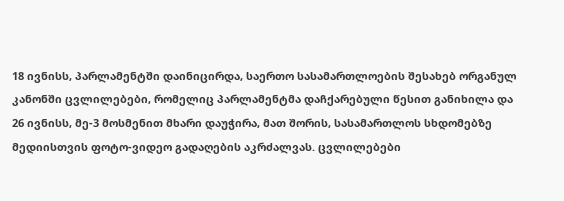18 ივნისს, პარლამენტში დაინიცირდა, საერთო სასამართლოების შესახებ ორგანულ კანონში ცვლილებები, რომელიც პარლამენტმა დაჩქარებული წესით განიხილა და 26 ივნისს, მე-3 მოსმენით მხარი დაუჭირა, მათ შორის, სასამართლოს სხდომებზე მედიისთვის ფოტო-ვიდეო გადაღების აკრძალვას. ცვლილებები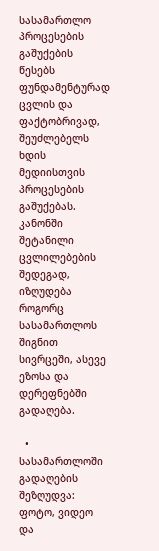სასამართლო პროცესების გაშუქების წესებს ფუნდამენტურად ცვლის და ფაქტობრივად, შეუძლებელს ხდის მედიისთვის პროცესების გაშუქებას. კანონში შეტანილი ცვლილებების შედეგად, იზღუდება როგორც სასამართლოს შიგნით სივრცეში, ასევე ეზოსა და დერეფნებში გადაღება.

  • სასამართლოში გადაღების შეზღუდვა: ფოტო, ვიდეო და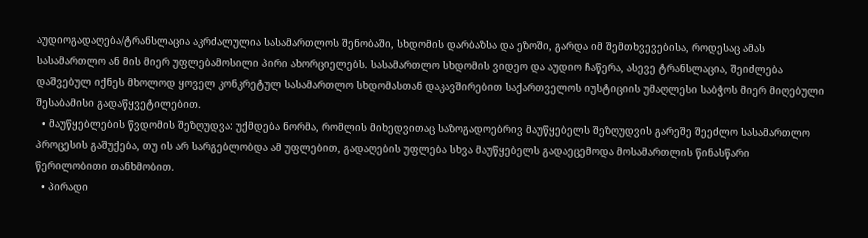აუდიოგადაღება/ტრანსლაცია აკრძალულია სასამართლოს შენობაში, სხდომის დარბაზსა და ეზოში, გარდა იმ შემთხვევებისა, როდესაც ამას სასამართლო ან მის მიერ უფლებამოსილი პირი ახორციელებს. სასამართლო სხდომის ვიდეო და აუდიო ჩაწერა, ასევე ტრანსლაცია, შეიძლება დაშვებულ იქნეს მხოლოდ ყოველ კონკრეტულ სასამართლო სხდომასთან დაკავშირებით საქართველოს იუსტიციის უმაღლესი საბჭოს მიერ მიღებული შესაბამისი გადაწყვეტილებით.
  • მაუწყებლების წვდომის შეზღუდვა: უქმდება ნორმა, რომლის მიხედვითაც საზოგადოებრივ მაუწყებელს შეზღუდვის გარეშე შეეძლო სასამართლო პროცესის გაშუქება, თუ ის არ სარგებლობდა ამ უფლებით, გადაღების უფლება სხვა მაუწყებელს გადაეცემოდა მოსამართლის წინასწარი წერილობითი თანხმობით.
  • პირადი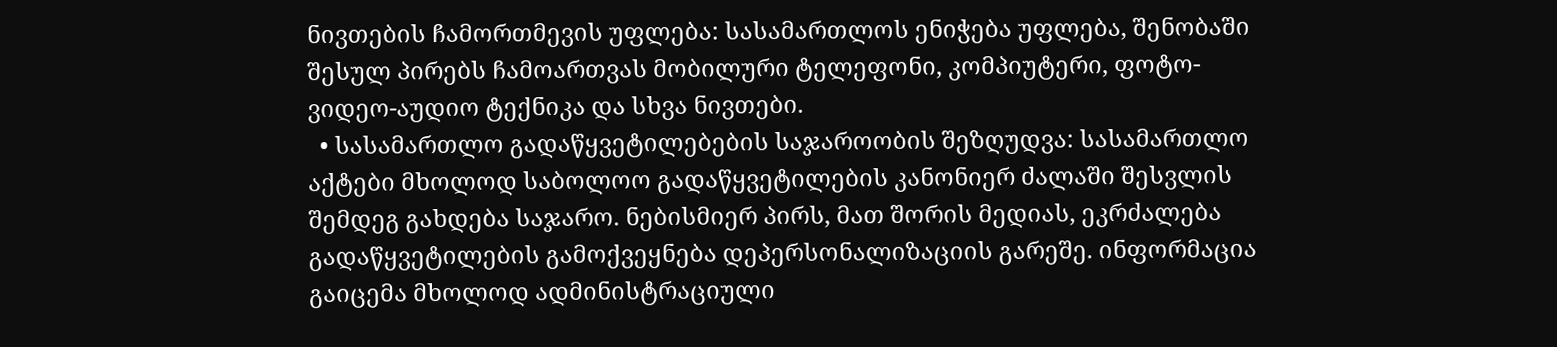ნივთების ჩამორთმევის უფლება: სასამართლოს ენიჭება უფლება, შენობაში შესულ პირებს ჩამოართვას მობილური ტელეფონი, კომპიუტერი, ფოტო-ვიდეო-აუდიო ტექნიკა და სხვა ნივთები.
  • სასამართლო გადაწყვეტილებების საჯაროობის შეზღუდვა: სასამართლო აქტები მხოლოდ საბოლოო გადაწყვეტილების კანონიერ ძალაში შესვლის შემდეგ გახდება საჯარო. ნებისმიერ პირს, მათ შორის მედიას, ეკრძალება გადაწყვეტილების გამოქვეყნება დეპერსონალიზაციის გარეშე. ინფორმაცია გაიცემა მხოლოდ ადმინისტრაციული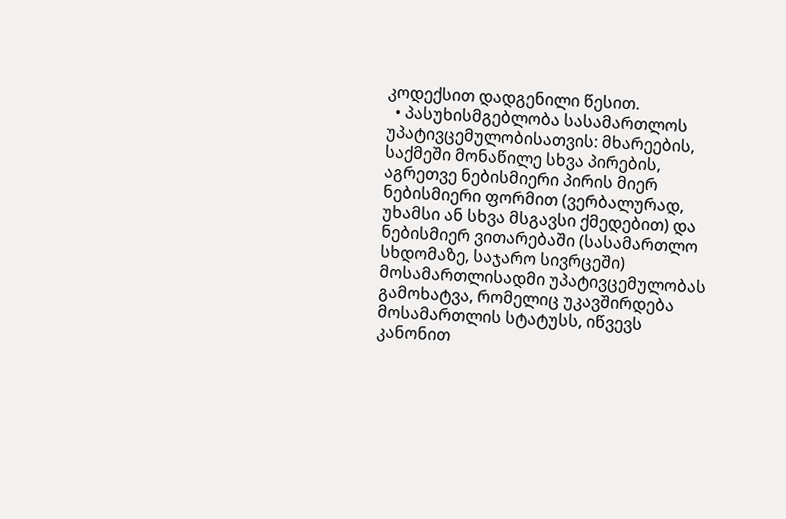კოდექსით დადგენილი წესით.
  • პასუხისმგებლობა სასამართლოს უპატივცემულობისათვის: მხარეების, საქმეში მონაწილე სხვა პირების, აგრეთვე ნებისმიერი პირის მიერ ნებისმიერი ფორმით (ვერბალურად, უხამსი ან სხვა მსგავსი ქმედებით) და ნებისმიერ ვითარებაში (სასამართლო სხდომაზე, საჯარო სივრცეში) მოსამართლისადმი უპატივცემულობას გამოხატვა, რომელიც უკავშირდება მოსამართლის სტატუსს, იწვევს კანონით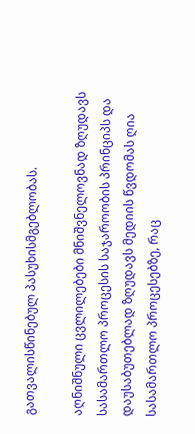გათვალისწინებულ პასუხისმგებლობას.

აღნიშნული ცვლილებები მნიშვნელოვნად ზღუდავს სასამართლო პროცესის საჯაროობის პრინციპს და დაუსაბუთებლად ზღუდავს მედიის წვდომას ღია სასამართლო პროცესებზე, რაც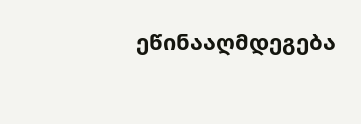ეწინააღმდეგება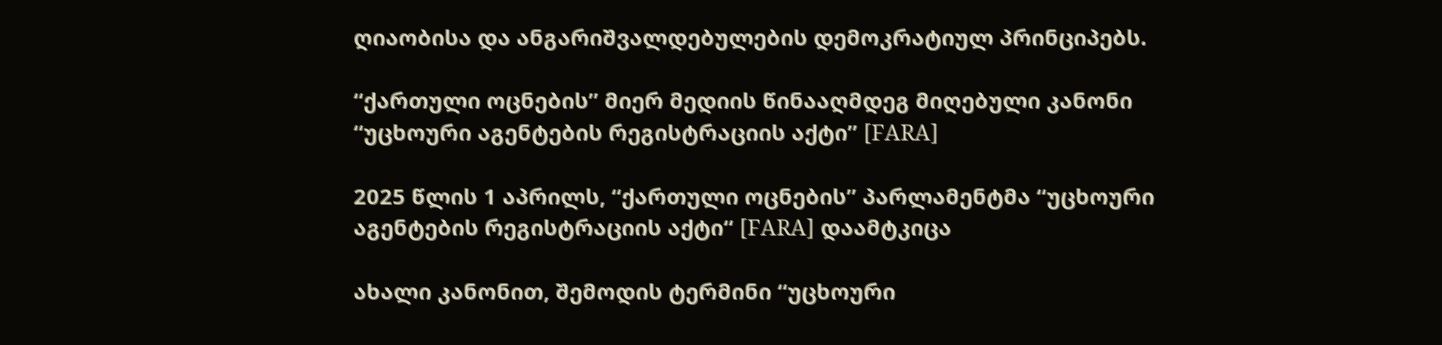ღიაობისა და ანგარიშვალდებულების დემოკრატიულ პრინციპებს.

“ქართული ოცნების” მიერ მედიის წინააღმდეგ მიღებული კანონი “უცხოური აგენტების რეგისტრაციის აქტი” [FARA]

2025 წლის 1 აპრილს, “ქართული ოცნების” პარლამენტმა “უცხოური აგენტების რეგისტრაციის აქტი“ [FARA] დაამტკიცა

ახალი კანონით, შემოდის ტერმინი “უცხოური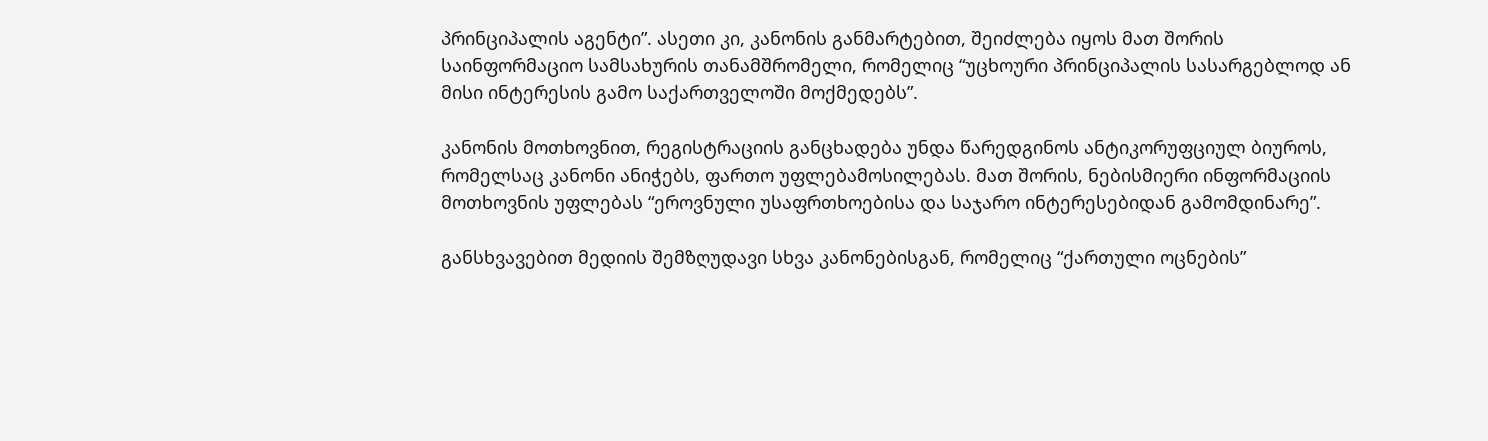პრინციპალის აგენტი”. ასეთი კი, კანონის განმარტებით, შეიძლება იყოს მათ შორის საინფორმაციო სამსახურის თანამშრომელი, რომელიც “უცხოური პრინციპალის სასარგებლოდ ან მისი ინტერესის გამო საქართველოში მოქმედებს”.

კანონის მოთხოვნით, რეგისტრაციის განცხადება უნდა წარედგინოს ანტიკორუფციულ ბიუროს, რომელსაც კანონი ანიჭებს, ფართო უფლებამოსილებას. მათ შორის, ნებისმიერი ინფორმაციის მოთხოვნის უფლებას “ეროვნული უსაფრთხოებისა და საჯარო ინტერესებიდან გამომდინარე”.

განსხვავებით მედიის შემზღუდავი სხვა კანონებისგან, რომელიც “ქართული ოცნების”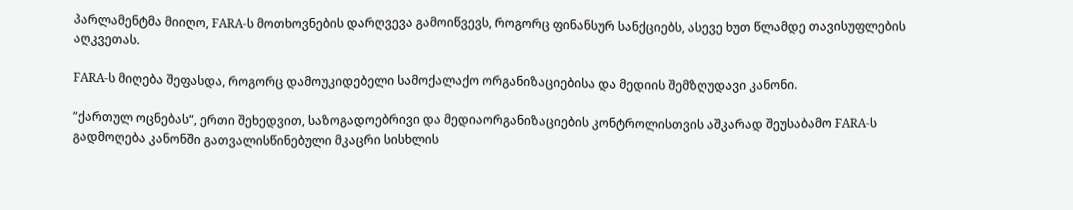პარლამენტმა მიიღო, FARA-ს მოთხოვნების დარღვევა გამოიწვევს, როგორც ფინანსურ სანქციებს, ასევე ხუთ წლამდე თავისუფლების აღკვეთას.

FARA-ს მიღება შეფასდა, როგორც დამოუკიდებელი სამოქალაქო ორგანიზაციებისა და მედიის შემზღუდავი კანონი.

“ქართულ ოცნებას“, ერთი შეხედვით, საზოგადოებრივი და მედიაორგანიზაციების კონტროლისთვის აშკარად შეუსაბამო FARA-ს გადმოღება კანონში გათვალისწინებული მკაცრი სისხლის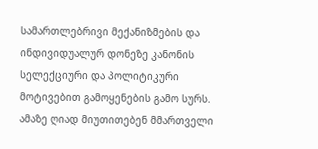სამართლებრივი მექანიზმების და ინდივიდუალურ დონეზე კანონის სელექციური და პოლიტიკური მოტივებით გამოყენების გამო სურს. ამაზე ღიად მიუთითებენ მმართველი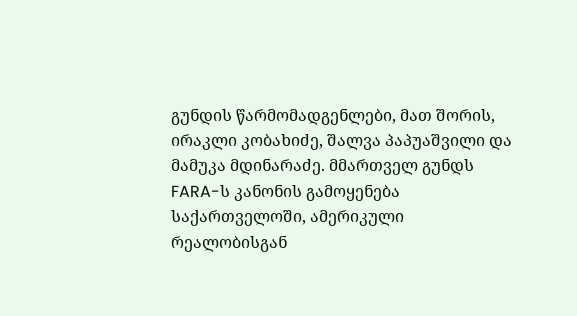გუნდის წარმომადგენლები, მათ შორის, ირაკლი კობახიძე, შალვა პაპუაშვილი და მამუკა მდინარაძე. მმართველ გუნდს FARA-ს კანონის გამოყენება საქართველოში, ამერიკული რეალობისგან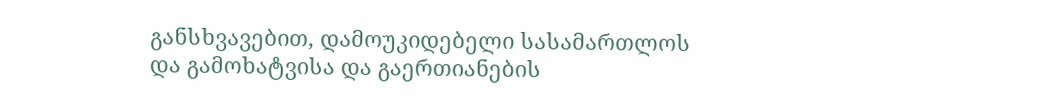განსხვავებით, დამოუკიდებელი სასამართლოს და გამოხატვისა და გაერთიანების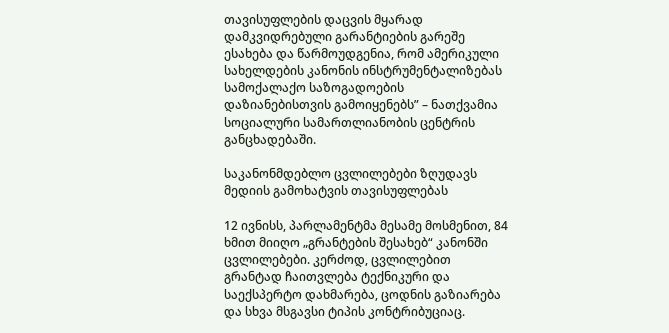თავისუფლების დაცვის მყარად დამკვიდრებული გარანტიების გარეშე ესახება და წარმოუდგენია, რომ ამერიკული სახელდების კანონის ინსტრუმენტალიზებას სამოქალაქო საზოგადოების დაზიანებისთვის გამოიყენებს” – ნათქვამია სოციალური სამართლიანობის ცენტრის განცხადებაში.

საკანონმდებლო ცვლილებები ზღუდავს მედიის გამოხატვის თავისუფლებას

12 ივნისს, პარლამენტმა მესამე მოსმენით, 84 ხმით მიიღო „გრანტების შესახებ“ კანონში ცვლილებები. კერძოდ, ცვლილებით გრანტად ჩაითვლება ტექნიკური და საექსპერტო დახმარება, ცოდნის გაზიარება და სხვა მსგავსი ტიპის კონტრიბუციაც.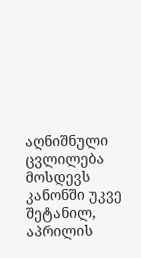აღნიშნული ცვლილება მოსდევს კანონში უკვე შეტანილ, აპრილის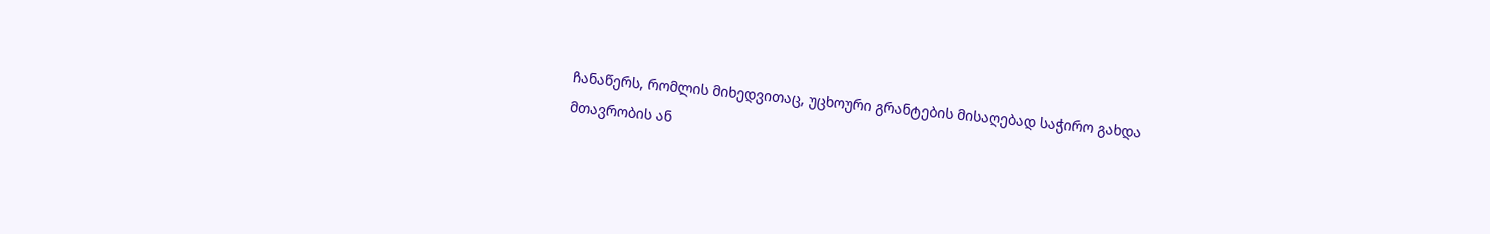ჩანაწერს, რომლის მიხედვითაც, უცხოური გრანტების მისაღებად საჭირო გახდა მთავრობის ან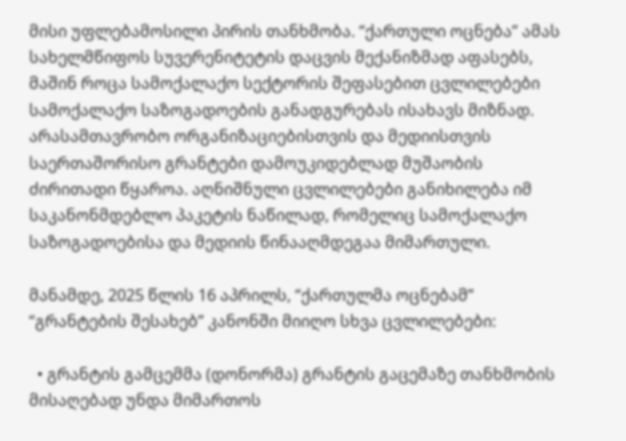მისი უფლებამოსილი პირის თანხმობა. “ქართული ოცნება” ამას სახელმწიფოს სუვერენიტეტის დაცვის მექანიზმად აფასებს, მაშინ როცა სამოქალაქო სექტორის შეფასებით ცვლილებები სამოქალაქო საზოგადოების განადგურებას ისახავს მიზნად.  არასამთავრობო ორგანიზაციებისთვის და მედიისთვის საერთაშორისო გრანტები დამოუკიდებლად მუშაობის ძირითადი წყაროა. აღნიშნული ცვლილებები განიხილება იმ საკანონმდებლო პაკეტის ნაწილად, რომელიც სამოქალაქო საზოგადოებისა და მედიის წინააღმდეგაა მიმართული.

მანამდე, 2025 წლის 16 აპრილს, “ქართულმა ოცნებამ”  “გრანტების შესახებ” კანონში მიიღო სხვა ცვლილებები:

  • გრანტის გამცემმა (დონორმა) გრანტის გაცემაზე თანხმობის მისაღებად უნდა მიმართოს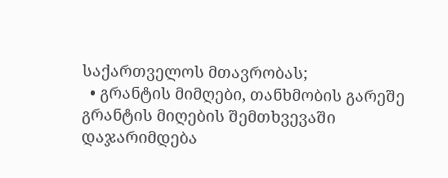საქართველოს მთავრობას;
  • გრანტის მიმღები, თანხმობის გარეშე გრანტის მიღების შემთხვევაში დაჯარიმდება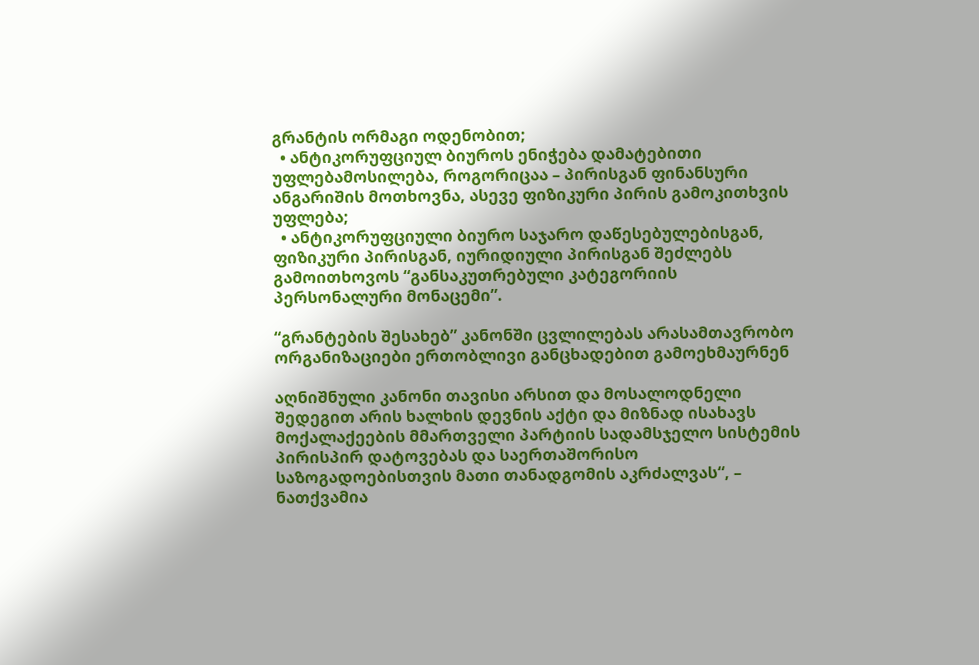გრანტის ორმაგი ოდენობით;
  • ანტიკორუფციულ ბიუროს ენიჭება დამატებითი უფლებამოსილება, როგორიცაა – პირისგან ფინანსური ანგარიშის მოთხოვნა, ასევე ფიზიკური პირის გამოკითხვის უფლება;
  • ანტიკორუფციული ბიურო საჯარო დაწესებულებისგან, ფიზიკური პირისგან, იურიდიული პირისგან შეძლებს გამოითხოვოს “განსაკუთრებული კატეგორიის პერსონალური მონაცემი”.

“გრანტების შესახებ” კანონში ცვლილებას არასამთავრობო ორგანიზაციები ერთობლივი განცხადებით გამოეხმაურნენ

აღნიშნული კანონი თავისი არსით და მოსალოდნელი შედეგით არის ხალხის დევნის აქტი და მიზნად ისახავს მოქალაქეების მმართველი პარტიის სადამსჯელო სისტემის პირისპირ დატოვებას და საერთაშორისო საზოგადოებისთვის მათი თანადგომის აკრძალვას“, – ნათქვამია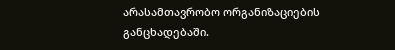არასამთავრობო ორგანიზაციების განცხადებაში.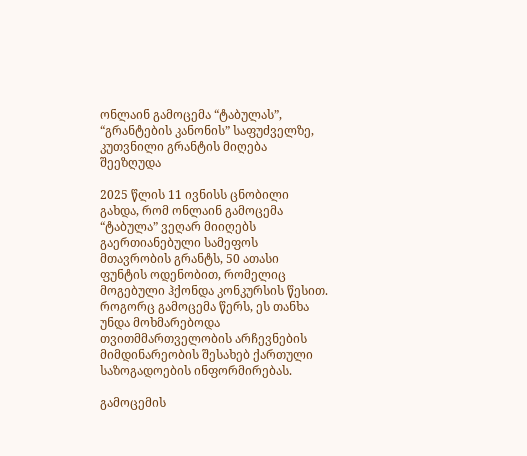ონლაინ გამოცემა “ტაბულას”, “გრანტების კანონის” საფუძველზე, კუთვნილი გრანტის მიღება შეეზღუდა

2025 წლის 11 ივნისს ცნობილი გახდა, რომ ონლაინ გამოცემა “ტაბულა” ვეღარ მიიღებს გაერთიანებული სამეფოს მთავრობის გრანტს, 50 ათასი ფუნტის ოდენობით, რომელიც მოგებული ჰქონდა კონკურსის წესით. როგორც გამოცემა წერს, ეს თანხა უნდა მოხმარებოდა თვითმმართველობის არჩევნების მიმდინარეობის შესახებ ქართული საზოგადოების ინფორმირებას.

გამოცემის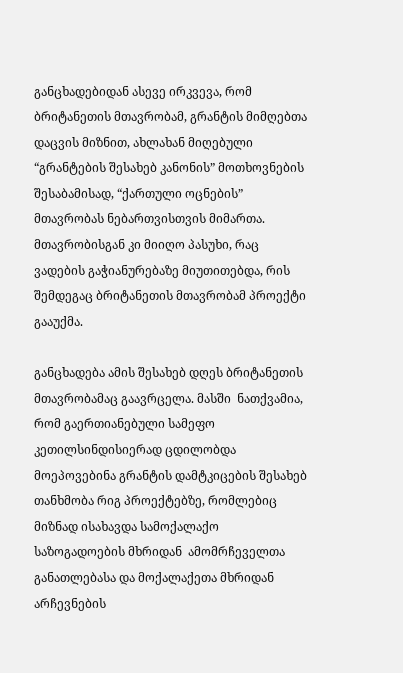განცხადებიდან ასევე ირკვევა, რომ ბრიტანეთის მთავრობამ, გრანტის მიმღებთა დაცვის მიზნით, ახლახან მიღებული “გრანტების შესახებ კანონის” მოთხოვნების შესაბამისად, “ქართული ოცნების” მთავრობას ნებართვისთვის მიმართა. მთავრობისგან კი მიიღო პასუხი, რაც ვადების გაჭიანურებაზე მიუთითებდა, რის შემდეგაც ბრიტანეთის მთავრობამ პროექტი გააუქმა.

განცხადება ამის შესახებ დღეს ბრიტანეთის მთავრობამაც გაავრცელა. მასში  ნათქვამია, რომ გაერთიანებული სამეფო კეთილსინდისიერად ცდილობდა მოეპოვებინა გრანტის დამტკიცების შესახებ თანხმობა რიგ პროექტებზე, რომლებიც მიზნად ისახავდა სამოქალაქო საზოგადოების მხრიდან  ამომრჩეველთა განათლებასა და მოქალაქეთა მხრიდან არჩევნების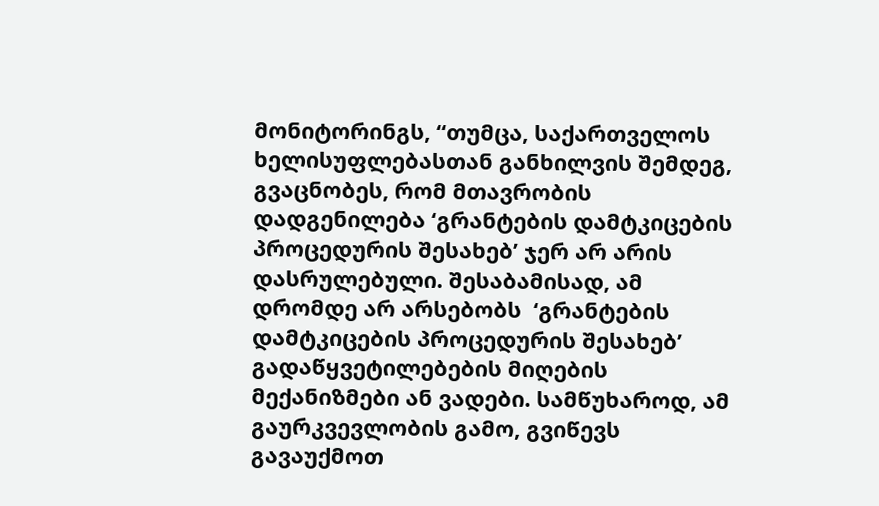მონიტორინგს, “თუმცა, საქართველოს ხელისუფლებასთან განხილვის შემდეგ, გვაცნობეს, რომ მთავრობის დადგენილება ‘გრანტების დამტკიცების პროცედურის შესახებ’ ჯერ არ არის დასრულებული. შესაბამისად, ამ დრომდე არ არსებობს  ‘გრანტების დამტკიცების პროცედურის შესახებ’ გადაწყვეტილებების მიღების მექანიზმები ან ვადები. სამწუხაროდ, ამ გაურკვევლობის გამო, გვიწევს გავაუქმოთ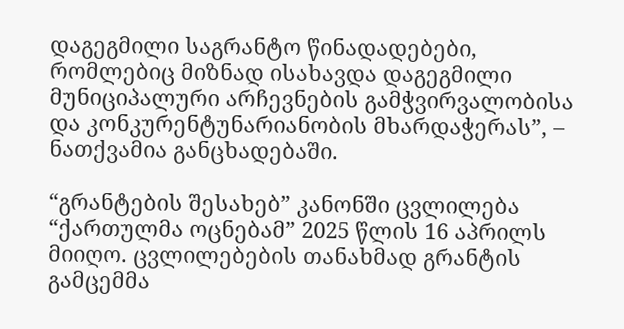დაგეგმილი საგრანტო წინადადებები, რომლებიც მიზნად ისახავდა დაგეგმილი მუნიციპალური არჩევნების გამჭვირვალობისა და კონკურენტუნარიანობის მხარდაჭერას”, – ნათქვამია განცხადებაში.

“გრანტების შესახებ” კანონში ცვლილება “ქართულმა ოცნებამ” 2025 წლის 16 აპრილს მიიღო. ცვლილებების თანახმად გრანტის გამცემმა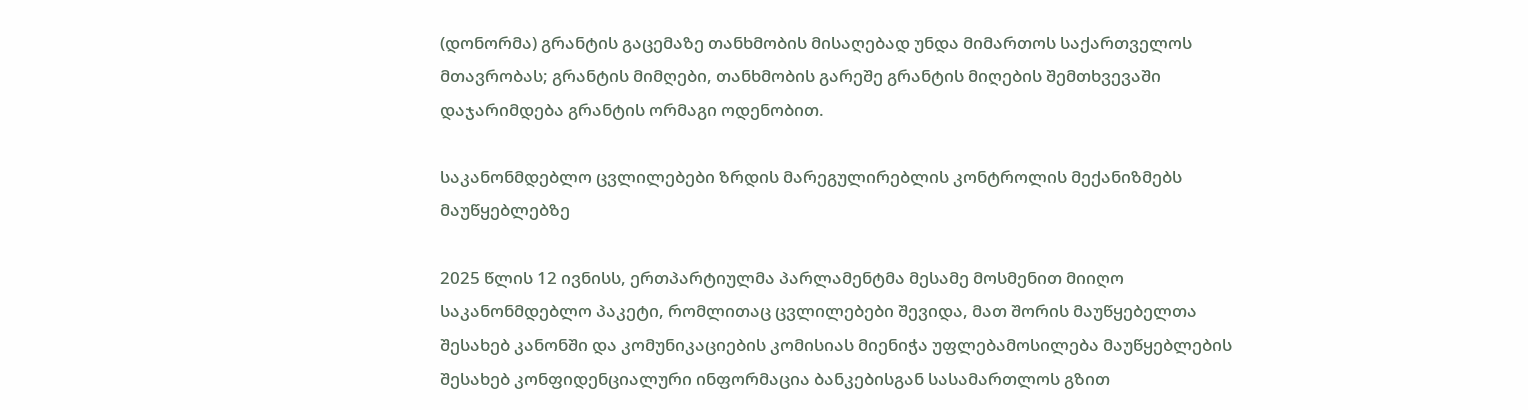(დონორმა) გრანტის გაცემაზე თანხმობის მისაღებად უნდა მიმართოს საქართველოს მთავრობას; გრანტის მიმღები, თანხმობის გარეშე გრანტის მიღების შემთხვევაში დაჯარიმდება გრანტის ორმაგი ოდენობით.

საკანონმდებლო ცვლილებები ზრდის მარეგულირებლის კონტროლის მექანიზმებს მაუწყებლებზე

2025 წლის 12 ივნისს, ერთპარტიულმა პარლამენტმა მესამე მოსმენით მიიღო საკანონმდებლო პაკეტი, რომლითაც ცვლილებები შევიდა, მათ შორის მაუწყებელთა შესახებ კანონში და კომუნიკაციების კომისიას მიენიჭა უფლებამოსილება მაუწყებლების შესახებ კონფიდენციალური ინფორმაცია ბანკებისგან სასამართლოს გზით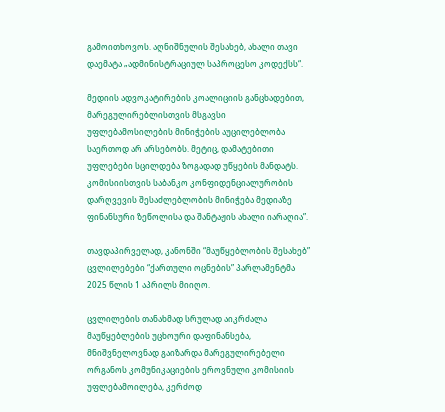გამოითხოვოს. აღნიშნულის შესახებ, ახალი თავი დაემატა „ადმინისტრაციულ საპროცესო კოდექსს“.

მედიის ადვოკატირების კოალიციის განცხადებით, მარეგულირებლისთვის მსგავსი უფლებამოსილების მინიჭების აუცილებლობა საერთოდ არ არსებობს. მეტიც, დამატებითი უფლებები სცილდება ზოგადად უწყების მანდატს. კომისიისთვის საბანკო კონფიდენციალურობის დარღვევის შესაძლებლობის მინიჭება მედიაზე ფინანსური ზეწოლისა და შანტაჟის ახალი იარაღია”.

თავდაპირველად, კანონში “მაუწყებლობის შესახებ” ცვლილებები “ქართული ოცნების” პარლამენტმა 2025 წლის 1 აპრილს მიიღო.

ცვლილების თანახმად სრულად აიკრძალა მაუწყებლების უცხოური დაფინანსება, მნიშვნელოვნად გაიზარდა მარეგულირებელი ორგანოს კომუნიკაციების ეროვნული კომისიის უფლებამოილება, კერძოდ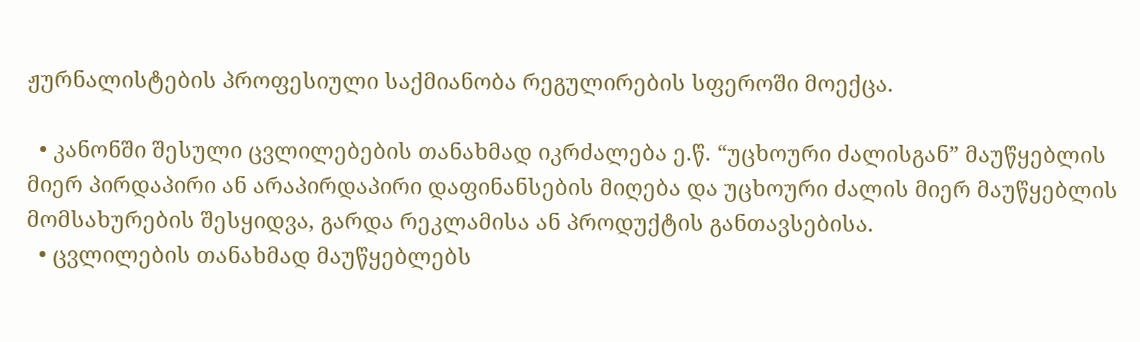ჟურნალისტების პროფესიული საქმიანობა რეგულირების სფეროში მოექცა.

  • კანონში შესული ცვლილებების თანახმად იკრძალება ე.წ. “უცხოური ძალისგან” მაუწყებლის მიერ პირდაპირი ან არაპირდაპირი დაფინანსების მიღება და უცხოური ძალის მიერ მაუწყებლის მომსახურების შესყიდვა, გარდა რეკლამისა ან პროდუქტის განთავსებისა.
  • ცვლილების თანახმად მაუწყებლებს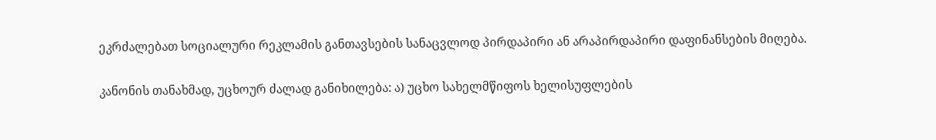ეკრძალებათ სოციალური რეკლამის განთავსების სანაცვლოდ პირდაპირი ან არაპირდაპირი დაფინანსების მიღება.

კანონის თანახმად, უცხოურ ძალად განიხილება: ა) უცხო სახელმწიფოს ხელისუფლების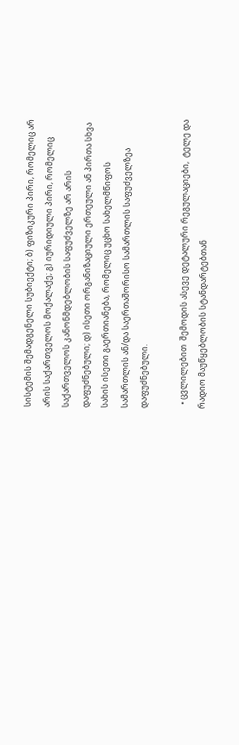სისტემის შემადგენელი სუბიექტი; ბ) ფიზიკური პირი, რომელიც არ არის საქართველოს მოქალაქე; გ) იურიდიული პირი, რომელიც საქართველოს კანონმდებლობის საფუძველზე არ არის დაფუძნებული; დ) ისეთი ორგანიზაციული ერთეული ან პირთა სხვა სახის ისეთი გაერთიანება, რომელიც უცხო სახელმწიფოს სამართლის ან/და საერთაშორისო სამართლის საფუძველზეა დაფუძნებული.

  • ცვლილებით  შემოდის ასევე დეტალური რეგულაციები,  ტელე და რადიო მაუწყებლობის სტანდარტებთან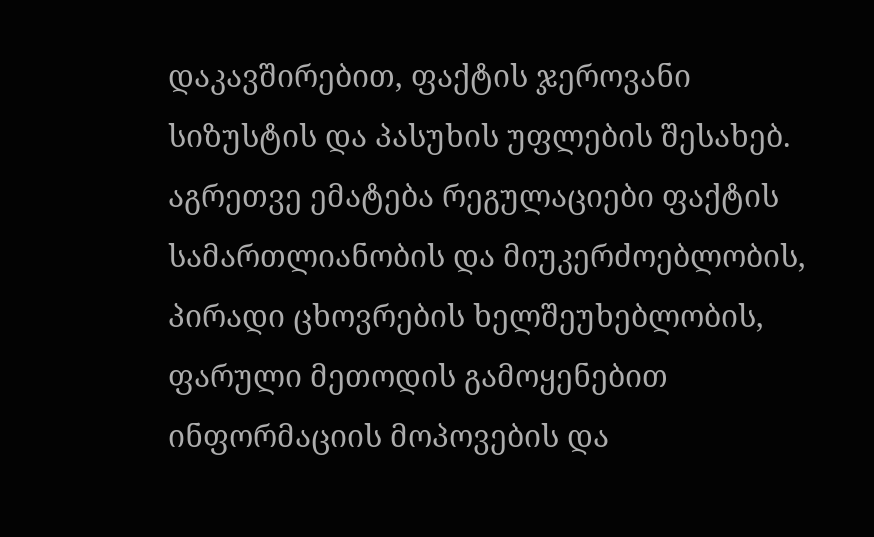დაკავშირებით, ფაქტის ჯეროვანი სიზუსტის და პასუხის უფლების შესახებ. აგრეთვე ემატება რეგულაციები ფაქტის სამართლიანობის და მიუკერძოებლობის, პირადი ცხოვრების ხელშეუხებლობის, ფარული მეთოდის გამოყენებით ინფორმაციის მოპოვების და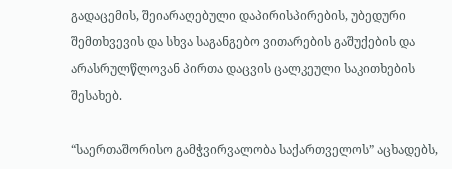გადაცემის, შეიარაღებული დაპირისპირების, უბედური შემთხვევის და სხვა საგანგებო ვითარების გაშუქების და არასრულწლოვან პირთა დაცვის ცალკეული საკითხების შესახებ.

“საერთაშორისო გამჭვირვალობა საქართველოს” აცხადებს,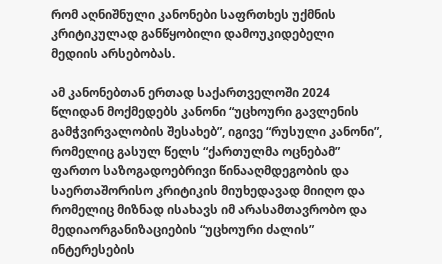რომ აღნიშნული კანონები საფრთხეს უქმნის კრიტიკულად განწყობილი დამოუკიდებელი მედიის არსებობას.

ამ კანონებთან ერთად საქართველოში 2024 წლიდან მოქმედებს კანონი “უცხოური გავლენის გამჭვირვალობის შესახებ”, იგივე “რუსული კანონი”, რომელიც გასულ წელს “ქართულმა ოცნებამ” ფართო საზოგადოებრივი წინააღმდეგობის და საერთაშორისო კრიტიკის მიუხედავად მიიღო და რომელიც მიზნად ისახავს იმ არასამთავრობო და მედიაორგანიზაციების “უცხოური ძალის” ინტერესების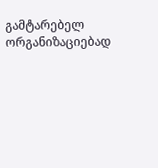გამტარებელ ორგანიზაციებად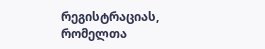რეგისტრაციას, რომელთა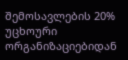შემოსავლების 20% უცხოური ორგანიზაციებიდან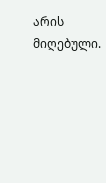არის მიღებული.